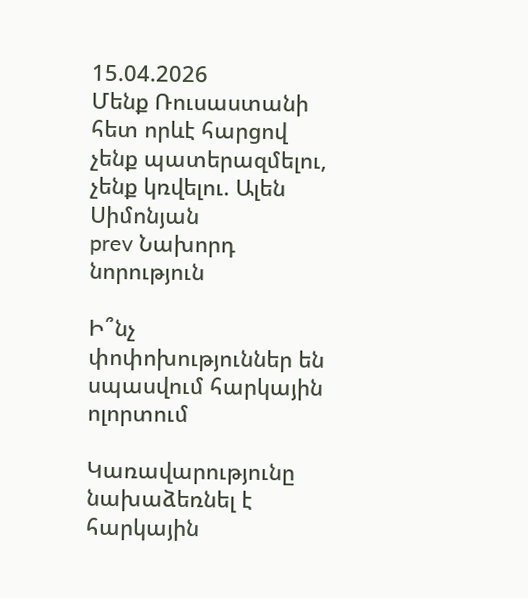15.04.2026
Մենք Ռուսաստանի հետ որևէ հարցով չենք պատերազմելու, չենք կռվելու. Ալեն Սիմոնյան
prev Նախորդ նորություն

Ի՞նչ փոփոխություններ են սպասվում հարկային ոլորտում

Կառավարությունը նախաձեռնել է հարկային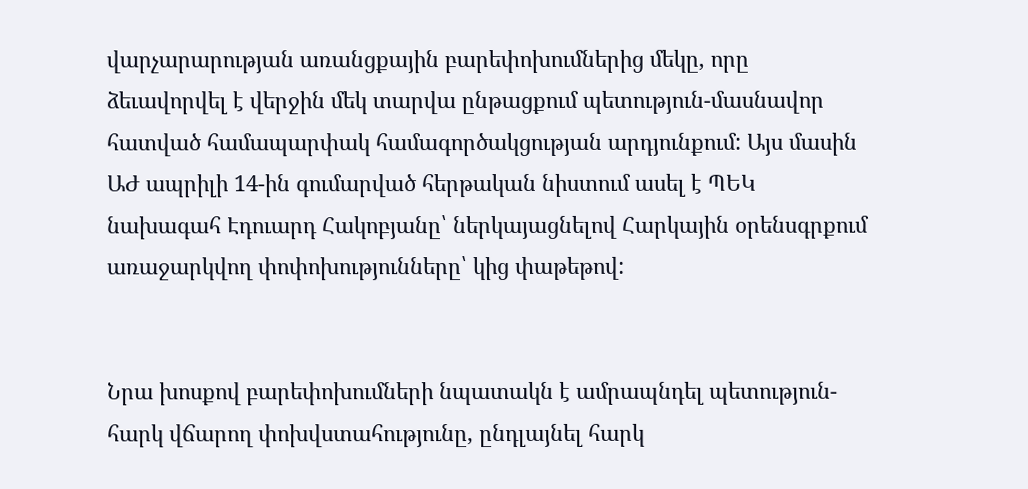վարչարարության առանցքային բարեփոխումներից մեկը, որը ձեւավորվել է վերջին մեկ տարվա ընթացքում պետություն-մասնավոր հատված համապարփակ համագործակցության արդյունքում: Այս մասին ԱԺ ապրիլի 14-ին գումարված հերթական նիստում ասել է ՊԵԿ նախագահ Էդուարդ Հակոբյանը՝ ներկայացնելով Հարկային օրենսգրքում առաջարկվող փոփոխությունները՝ կից փաթեթով:


Նրա խոսքով բարեփոխումների նպատակն է ամրապնդել պետություն-հարկ վճարող փոխվստահությունը, ընդլայնել հարկ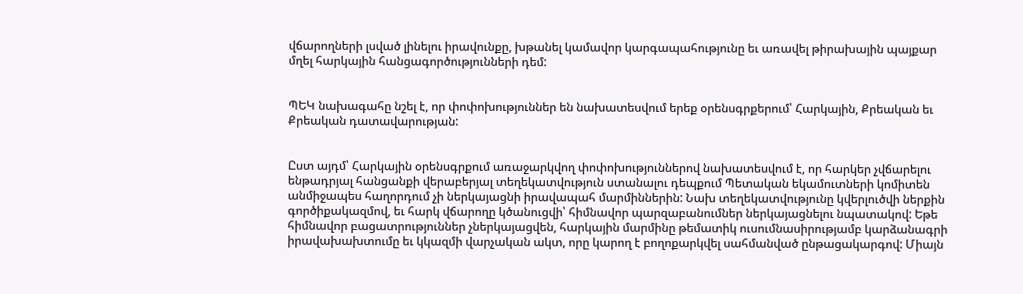վճարողների լսված լինելու իրավունքը, խթանել կամավոր կարգապահությունը եւ առավել թիրախային պայքար մղել հարկային հանցագործությունների դեմ:


ՊԵԿ նախագահը նշել է, որ փոփոխություններ են նախատեսվում երեք օրենսգրքերում՝ Հարկային, Քրեական եւ Քրեական դատավարության:


Ըստ այդմ՝ Հարկային օրենսգրքում առաջարկվող փոփոխություններով նախատեսվում է, որ հարկեր չվճարելու ենթադրյալ հանցանքի վերաբերյալ տեղեկատվություն ստանալու դեպքում Պետական եկամուտների կոմիտեն անմիջապես հաղորդում չի ներկայացնի իրավապահ մարմիններին: Նախ տեղեկատվությունը կվերլուծվի ներքին գործիքակազմով, եւ հարկ վճարողը կծանուցվի՝ հիմնավոր պարզաբանումներ ներկայացնելու նպատակով: Եթե հիմնավոր բացատրություններ չներկայացվեն, հարկային մարմինը թեմատիկ ուսումնասիրությամբ կարձանագրի իրավախախտումը եւ կկազմի վարչական ակտ, որը կարող է բողոքարկվել սահմանված ընթացակարգով: Միայն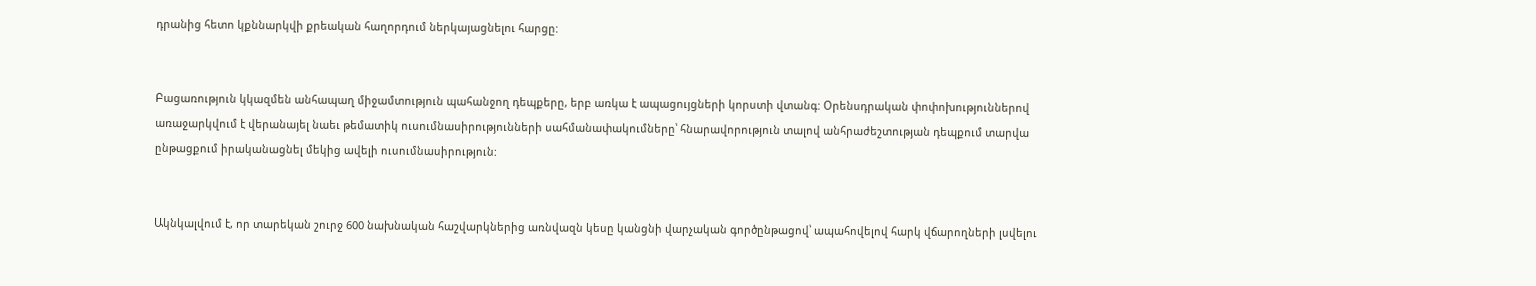դրանից հետո կքննարկվի քրեական հաղորդում ներկայացնելու հարցը:


Բացառություն կկազմեն անհապաղ միջամտություն պահանջող դեպքերը, երբ առկա է ապացույցների կորստի վտանգ: Օրենսդրական փոփոխություններով առաջարկվում է վերանայել նաեւ թեմատիկ ուսումնասիրությունների սահմանափակումները՝ հնարավորություն տալով անհրաժեշտության դեպքում տարվա ընթացքում իրականացնել մեկից ավելի ուսումնասիրություն:


Ակնկալվում է, որ տարեկան շուրջ 600 նախնական հաշվարկներից առնվազն կեսը կանցնի վարչական գործընթացով՝ ապահովելով հարկ վճարողների լսվելու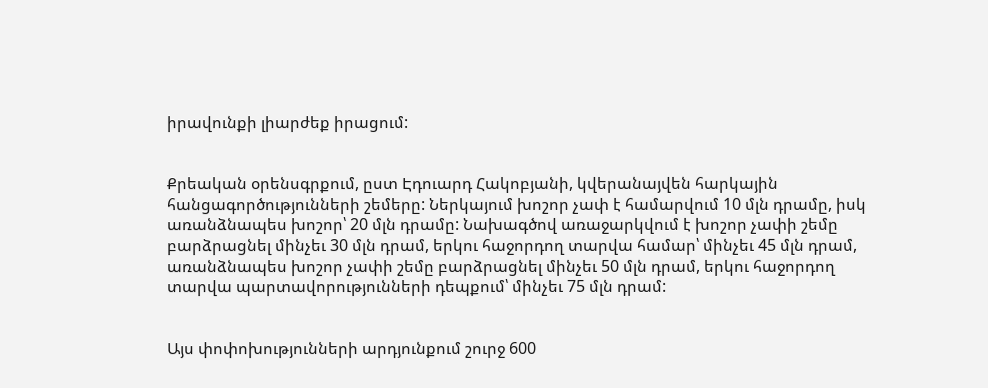իրավունքի լիարժեք իրացում:


Քրեական օրենսգրքում, ըստ Էդուարդ Հակոբյանի, կվերանայվեն հարկային հանցագործությունների շեմերը: Ներկայում խոշոր չափ է համարվում 10 մլն դրամը, իսկ առանձնապես խոշոր՝ 20 մլն դրամը: Նախագծով առաջարկվում է խոշոր չափի շեմը բարձրացնել մինչեւ 30 մլն դրամ, երկու հաջորդող տարվա համար՝ մինչեւ 45 մլն դրամ, առանձնապես խոշոր չափի շեմը բարձրացնել մինչեւ 50 մլն դրամ, երկու հաջորդող տարվա պարտավորությունների դեպքում՝ մինչեւ 75 մլն դրամ:


Այս փոփոխությունների արդյունքում շուրջ 600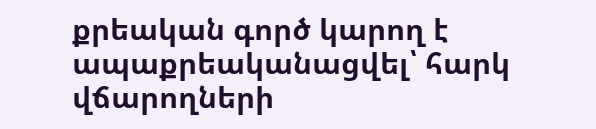քրեական գործ կարող է ապաքրեականացվել՝ հարկ վճարողների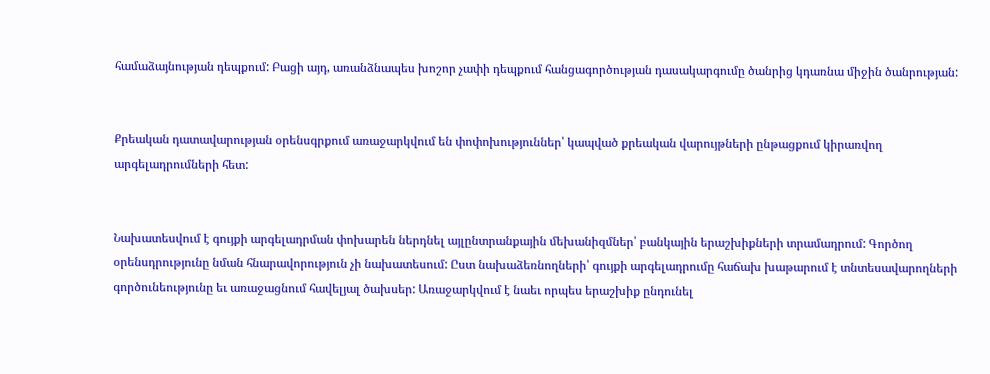համաձայնության դեպքում: Բացի այդ, առանձնապես խոշոր չափի դեպքում հանցագործության դասակարգումը ծանրից կդառնա միջին ծանրության:


Քրեական դատավարության օրենսգրքում առաջարկվում են փոփոխություններ՝ կապված քրեական վարույթների ընթացքում կիրառվող արգելադրումների հետ:


Նախատեսվում է գույքի արգելադրման փոխարեն ներդնել այլընտրանքային մեխանիզմներ՝ բանկային երաշխիքների տրամադրում: Գործող օրենսդրությունը նման հնարավորություն չի նախատեսում: Ըստ նախաձեռնողների՝ գույքի արգելադրումը հաճախ խաթարում է տնտեսավարողների գործունեությունը եւ առաջացնում հավելյալ ծախսեր: Առաջարկվում է նաեւ որպես երաշխիք ընդունել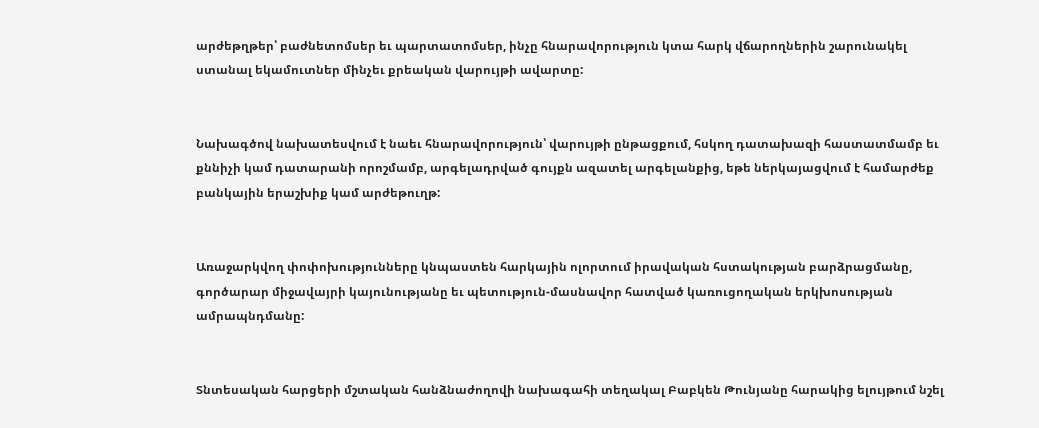արժեթղթեր՝ բաժնետոմսեր եւ պարտատոմսեր, ինչը հնարավորություն կտա հարկ վճարողներին շարունակել ստանալ եկամուտներ մինչեւ քրեական վարույթի ավարտը:


Նախագծով նախատեսվում է նաեւ հնարավորություն՝ վարույթի ընթացքում, հսկող դատախազի հաստատմամբ եւ քննիչի կամ դատարանի որոշմամբ, արգելադրված գույքն ազատել արգելանքից, եթե ներկայացվում է համարժեք բանկային երաշխիք կամ արժեթուղթ:


Առաջարկվող փոփոխությունները կնպաստեն հարկային ոլորտում իրավական հստակության բարձրացմանը, գործարար միջավայրի կայունությանը եւ պետություն-մասնավոր հատված կառուցողական երկխոսության ամրապնդմանը:


Տնտեսական հարցերի մշտական հանձնաժողովի նախագահի տեղակալ Բաբկեն Թունյանը հարակից ելույթում նշել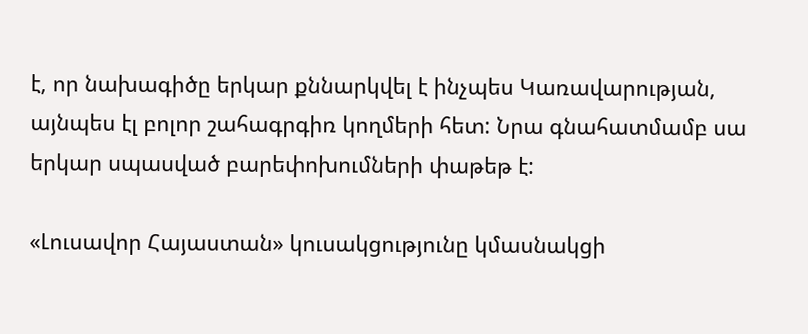է, որ նախագիծը երկար քննարկվել է ինչպես Կառավարության, այնպես էլ բոլոր շահագրգիռ կողմերի հետ: Նրա գնահատմամբ սա երկար սպասված բարեփոխումների փաթեթ է:

«Լուսավոր Հայաստան» կուսակցությունը կմասնակցի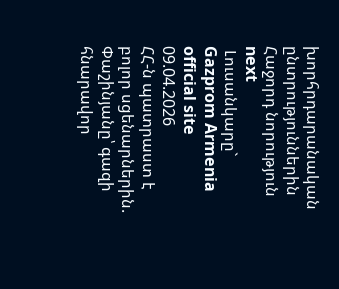խորհրդարանական ընտրություններին
Հաջորդ նորություն next
 Լուսանկարը` Gazprom Armenia official site
09.04.2026
ՀՀ-ն պատրաստ է բոլոր սցենարներին. Փաշինյանը՝ գազի հնարավոր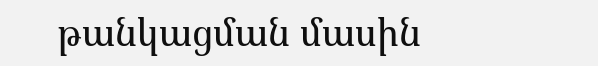թանկացման մասին